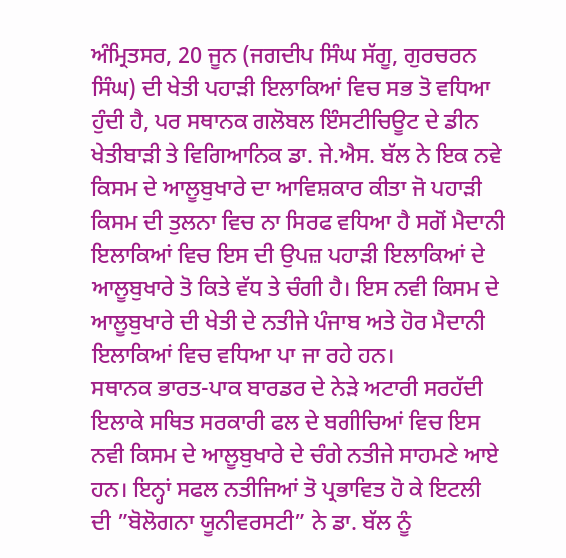ਅੰਮ੍ਰਿਤਸਰ, 20 ਜੂਨ (ਜਗਦੀਪ ਸਿੰਘ ਸੱਗੂ, ਗੁਰਚਰਨ ਸਿੰਘ) ਦੀ ਖੇਤੀ ਪਹਾੜੀ ਇਲਾਕਿਆਂ ਵਿਚ ਸਭ ਤੋ ਵਧਿਆ ਹੁੰਦੀ ਹੈ, ਪਰ ਸਥਾਨਕ ਗਲੋਬਲ ਇੰਸਟੀਚਿਊਟ ਦੇ ਡੀਨ ਖੇਤੀਬਾੜੀ ਤੇ ਵਿਗਿਆਨਿਕ ਡਾ. ਜੇ.ਐਸ. ਬੱਲ ਨੇ ਇਕ ਨਵੇ ਕਿਸਮ ਦੇ ਆਲੂਬੁਖਾਰੇ ਦਾ ਆਵਿਸ਼ਕਾਰ ਕੀਤਾ ਜੋ ਪਹਾੜੀ ਕਿਸਮ ਦੀ ਤੁਲਨਾ ਵਿਚ ਨਾ ਸਿਰਫ ਵਧਿਆ ਹੈ ਸਗੋਂ ਮੈਦਾਨੀ ਇਲਾਕਿਆਂ ਵਿਚ ਇਸ ਦੀ ਉਪਜ਼ ਪਹਾੜੀ ਇਲਾਕਿਆਂ ਦੇ ਆਲੂਬੁਖਾਰੇ ਤੋ ਕਿਤੇ ਵੱਧ ਤੇ ਚੰਗੀ ਹੈ। ਇਸ ਨਵੀ ਕਿਸਮ ਦੇ ਆਲੂਬੁਖਾਰੇ ਦੀ ਖੇਤੀ ਦੇ ਨਤੀਜੇ ਪੰਜਾਬ ਅਤੇ ਹੋਰ ਮੈਦਾਨੀ ਇਲਾਕਿਆਂ ਵਿਚ ਵਧਿਆ ਪਾ ਜਾ ਰਹੇ ਹਨ।
ਸਥਾਨਕ ਭਾਰਤ-ਪਾਕ ਬਾਰਡਰ ਦੇ ਨੇੜੇ ਅਟਾਰੀ ਸਰਹੱਦੀ ਇਲਾਕੇ ਸਥਿਤ ਸਰਕਾਰੀ ਫਲ ਦੇ ਬਗੀਚਿਆਂ ਵਿਚ ਇਸ ਨਵੀ ਕਿਸਮ ਦੇ ਆਲੂਬੁਖਾਰੇ ਦੇ ਚੰਗੇ ਨਤੀਜੇ ਸਾਹਮਣੇ ਆਏ ਹਨ। ਇਨ੍ਹਾਂ ਸਫਲ ਨਤੀਜਿਆਂ ਤੋ ਪ੍ਰਭਾਵਿਤ ਹੋ ਕੇ ਇਟਲੀ ਦੀ ”ਬੋਲੋਗਨਾ ਯੂਨੀਵਰਸਟੀ” ਨੇ ਡਾ. ਬੱਲ ਨੂੰ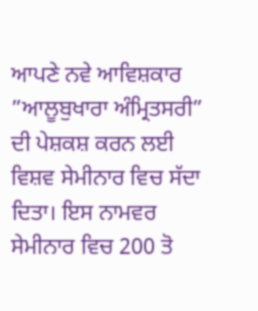ਆਪਣੇ ਨਵੇ ਆਵਿਸ਼ਕਾਰ ”ਆਲੂਬੁਖਾਰਾ ਅੰਮ੍ਰਿਤਸਰੀ” ਦੀ ਪੇਸ਼ਕਸ਼ ਕਰਨ ਲਈ ਵਿਸ਼ਵ ਸੇਮੀਨਾਰ ਵਿਚ ਸੱਦਾ ਦਿਤਾ। ਇਸ ਨਾਮਵਰ ਸੇਮੀਨਾਰ ਵਿਚ 200 ਤੋ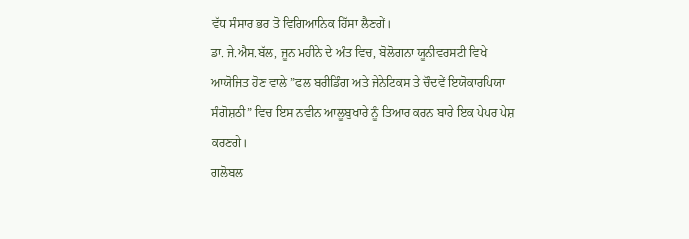ਵੱਧ ਸੰਸਾਰ ਭਰ ਤੋ ਵਿਗਿਆਨਿਕ ਹਿੱਸਾ ਲੈਣਗੇਂ।
ਡਾ. ਜੇ.ਐਸ.ਬੱਲ, ਜੂਨ ਮਹੀਨੇ ਦੇ ਅੰਤ ਵਿਚ, ਬੋਲੋਗਨਾ ਯੂਨੀਵਰਸਟੀ ਵਿਖੇ ਆਯੋਜਿਤ ਹੋਣ ਵਾਲੇ ”ਫਲ ਬਰੀਡਿੰਗ ਅਤੇ ਜੇਨੇਟਿਕਸ ਤੇ ਚੌਦਵੇਂ ਇਯੋਕਾਰਪਿਯਾ ਸੰਗੋਸ਼ਠੀ” ਵਿਚ ਇਸ ਨਵੀਨ ਆਲੂਬੁਖਾਰੇ ਨੂੰ ਤਿਆਰ ਕਰਨ ਬਾਰੇ ਇਕ ਪੇਪਰ ਪੇਸ਼ ਕਰਣਗੇ।
ਗਲੋਬਲ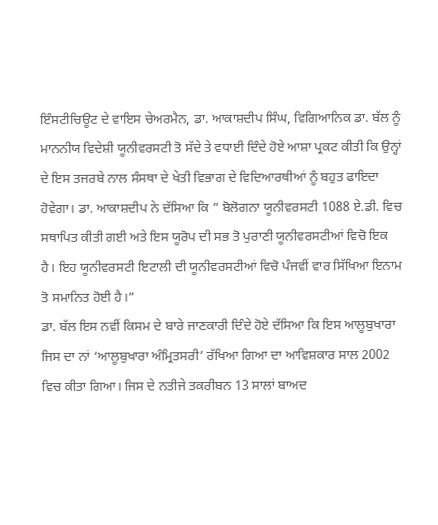ਇੰਸਟੀਚਿਊਟ ਦੇ ਵਾਇਸ ਚੇਅਰਮੈਨ, ਡਾ. ਆਕਾਸ਼ਦੀਪ ਸਿੰਘ, ਵਿਗਿਆਨਿਕ ਡਾ. ਬੱਲ ਨੂੰ ਮਾਨਨੀਯ ਵਿਦੇਸ਼ੀ ਯੂਨੀਵਰਸਟੀ ਤੋ ਸੱਦੇ ਤੇ ਵਧਾਈ ਦਿੰਦੇ ਹੋਏ ਆਸ਼ਾ ਪ੍ਰਕਟ ਕੀਤੀ ਕਿ ਉਨ੍ਹਾਂ ਦੇ ਇਸ ਤਜਰਬੇ ਨਾਲ ਸੰਸਥਾ ਦੇ ਖੇਤੀ ਵਿਭਾਗ ਦੇ ਵਿਦਿਆਰਥੀਆਂ ਨੂੰ ਬਹੁਤ ਫਾਇਦਾ ਹੋਵੇਗਾ। ਡਾ. ਆਕਾਸ਼ਦੀਪ ਨੇ ਦੱਸਿਆ ਕਿ ” ਬੋਲੋਗਨਾ ਯੂਨੀਵਰਸਟੀ 1088 ਏ.ਡੀ. ਵਿਚ ਸਥਾਪਿਤ ਕੀਤੀ ਗਈ ਅਤੇ ਇਸ ਯੂਰੋਪ ਦੀ ਸਭ ਤੋ ਪੁਰਾਣੀ ਯੂਨੀਵਰਸਟੀਆਂ ਵਿਚੋ ਇਕ ਹੈ। ਇਹ ਯੂਨੀਵਰਸਟੀ ਇਟਾਲੀ ਦੀ ਯੂਨੀਵਰਸਟੀਆਂ ਵਿਚੋ ਪੰਜਵੀਂ ਵਾਰ ਸਿੱਖਿਆ ਇਨਾਮ ਤੋ ਸਮਾਨਿਤ ਹੋਈ ਹੈ।”
ਡਾ. ਬੱਲ ਇਸ ਨਵੀਂ ਕਿਸਮ ਦੇ ਬਾਰੇ ਜਾਣਕਾਰੀ ਦਿੰਦੇ ਹੋਏ ਦੱਸਿਆ ਕਿ ਇਸ ਆਲੂਬੁਖਾਰਾ ਜਿਸ ਦਾ ਨਾਂ ‘ਆਲੂਬੁਖਾਰਾ ਅੰਮ੍ਰਿਤਸਰੀ’ ਰੱਖਿਆ ਗਿਆ ਦਾ ਆਵਿਸ਼ਕਾਰ ਸਾਲ 2002 ਵਿਚ ਕੀਤਾ ਗਿਆ। ਜਿਸ ਦੇ ਨਤੀਜੇ ਤਕਰੀਬਨ 13 ਸਾਲਾਂ ਬਾਅਦ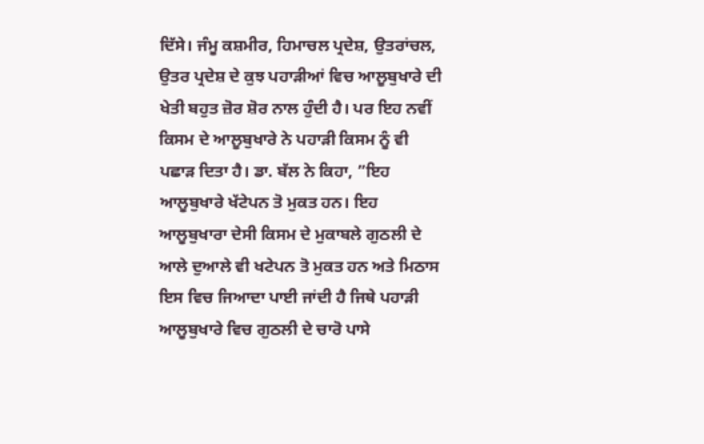ਦਿੱਸੇ। ਜੰਮੂ ਕਸ਼ਮੀਰ, ਹਿਮਾਚਲ ਪ੍ਰਦੇਸ਼, ਉਤਰਾਂਚਲ, ਉਤਰ ਪ੍ਰਦੇਸ਼ ਦੇ ਕੁਝ ਪਹਾੜੀਆਂ ਵਿਚ ਆਲੂਬੁਖਾਰੇ ਦੀ ਖੇਤੀ ਬਹੁਤ ਜ਼ੋਰ ਸ਼ੋਰ ਨਾਲ ਹੁੰਦੀ ਹੈ। ਪਰ ਇਹ ਨਵੀਂ ਕਿਸਮ ਦੇ ਆਲੂਬੁਖਾਰੇ ਨੇ ਪਹਾੜੀ ਕਿਸਮ ਨੂੰ ਵੀ ਪਛਾੜ ਦਿਤਾ ਹੈ। ਡਾ. ਬੱਲ ਨੇ ਕਿਹਾ, ”ਇਹ ਆਲੂਬੁਖਾਰੇ ਖੱਟੇਪਨ ਤੋ ਮੁਕਤ ਹਨ। ਇਹ ਆਲੂਬੁਖਾਰਾ ਦੇਸੀ ਕਿਸਮ ਦੇ ਮੁਕਾਬਲੇ ਗੁਠਲੀ ਦੇ ਆਲੇ ਦੁਆਲੇ ਵੀ ਖਟੇਪਨ ਤੋ ਮੁਕਤ ਹਨ ਅਤੇ ਮਿਠਾਸ ਇਸ ਵਿਚ ਜਿਆਦਾ ਪਾਈ ਜਾਂਦੀ ਹੈ ਜਿਥੇ ਪਹਾੜੀ ਆਲੂਬੁਖਾਰੇ ਵਿਚ ਗੁਠਲੀ ਦੇ ਚਾਰੋ ਪਾਸੇ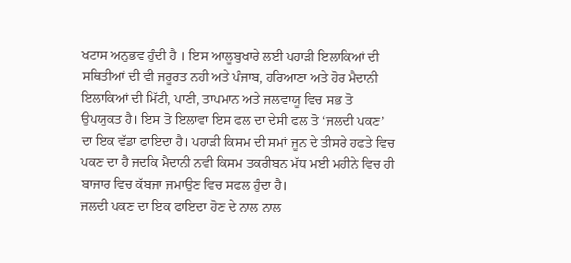ਖਟਾਸ ਅਨੁਭਵ ਹੁੰਦੀ ਹੈ । ਇਸ ਆਲੂਬੁਖਾਰੇ ਲਈ ਪਹਾੜੀ ਇਲਾਕਿਆਂ ਦੀ ਸਥਿਤੀਆਂ ਦੀ ਵੀ ਜਰੂਰਤ ਨਹੀ ਅਤੇ ਪੰਜਾਬ, ਹਰਿਆਣਾ ਅਤੇ ਹੋਰ ਮੈਦਾਨੀ ਇਲਾਕਿਆਂ ਦੀ ਮਿੱਟੀ, ਪਾਣੀ, ਤਾਪਮਾਨ ਅਤੇ ਜਲਵਾਯੂ ਵਿਚ ਸਭ ਤੋ ਉਪਯੁਕਤ ਹੈ। ਇਸ ਤੋ ਇਲਾਵਾ ਇਸ ਫਲ ਦਾ ਦੇਸੀ ਫਲ ਤੋ ‘ਜਲਦੀ ਪਕਣ’ ਦਾ ਇਕ ਵੱਡਾ ਫਾਇਦਾ ਹੈ। ਪਹਾੜੀ ਕਿਸਮ ਦੀ ਸਮਾਂ ਜੂਨ ਦੇ ਤੀਸਰੇ ਹਫਤੇ ਵਿਚ ਪਕਣ ਦਾ ਹੈ ਜਦਕਿ ਮੈਦਾਨੀ ਨਵੀ ਕਿਸਮ ਤਕਰੀਬਨ ਮੱਧ ਮਈ ਮਹੀਨੇ ਵਿਚ ਹੀ ਬਾਜਾਰ ਵਿਚ ਕੱਬਜਾ ਜਮਾਉਣ ਵਿਚ ਸਫਲ ਹੁੰਦਾ ਹੈ।
ਜਲਦੀ ਪਕਣ ਦਾ ਇਕ ਫਾਇਦਾ ਹੋਣ ਦੇ ਨਾਲ ਨਾਲ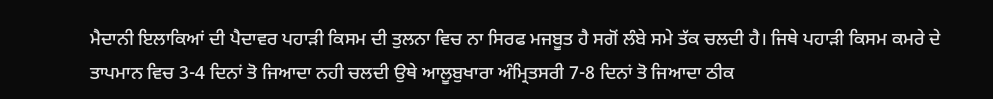ਮੈਦਾਨੀ ਇਲਾਕਿਆਂ ਦੀ ਪੈਦਾਵਰ ਪਹਾੜੀ ਕਿਸਮ ਦੀ ਤੁਲਨਾ ਵਿਚ ਨਾ ਸਿਰਫ ਮਜਬੂਤ ਹੈ ਸਗੋਂ ਲੰਬੇ ਸਮੇ ਤੱਕ ਚਲਦੀ ਹੈ। ਜਿਥੇ ਪਹਾੜੀ ਕਿਸਮ ਕਮਰੇ ਦੇ ਤਾਪਮਾਨ ਵਿਚ 3-4 ਦਿਨਾਂ ਤੋ ਜਿਆਦਾ ਨਹੀ ਚਲਦੀ ਉਥੇ ਆਲੂਬੁਖਾਰਾ ਅੰਮ੍ਰਿਤਸਰੀ 7-8 ਦਿਨਾਂ ਤੋ ਜਿਆਦਾ ਠੀਕ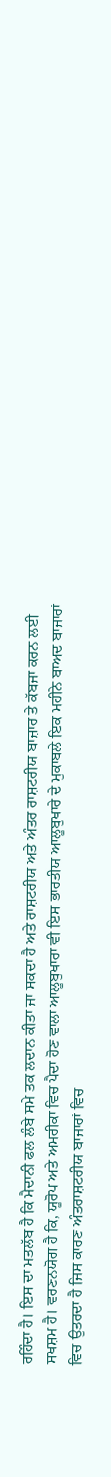ਰਹਿੰਦਾ ਹੈ। ਇਸ ਦਾ ਮਤਲੱਬ ਹੈ ਕਿ ਮੈਦਾਨੀ ਫਲ ਲੰਬੇ ਸਮੇ ਤਕ ਲਦਾਨ ਕੀਤਾ ਜਾ ਸਕਦਾ ਹੈ ਅਤੇ ਰਾਸ਼ਟਰੀਯ ਅਤੇ ਅੰਤਰ ਰਾਸ਼ਟਰੀਯ ਬਾਜ਼ਾਰ ਤੇ ਕੱਬਜਾ ਕਰਨ ਲਈ ਸਖਸ਼ਮ ਹੈ। ਵਰਣਨਯੋਗ ਹੈ ਕਿ, ਯੂਰੋਪ ਅਤੇ ਅਮਰੀਕਾ ਵਿਚ ਪੈਦਾ ਹੋਣ ਵਾਲਾ ਆਲੂਬੁਖਾਰਾ ਵੀ ਇਸ ਭਾਰਤੀਯ ਆਲੂਬੁਖਾਰੇ ਦੇ ਮੁਕਾਬਲੇ ਇਕ ਮਹੀਨੇ ਬਾਅਦ ਬਾਜਾਰਾਂ ਵਿਚ ਉਤਰਦਾ ਹੈ ਜਿਸ ਕਾਰਣ ਅੰਤਰਾਸ਼ਟਰੀਯ ਬਾਜਾਰਾਂ ਵਿਚ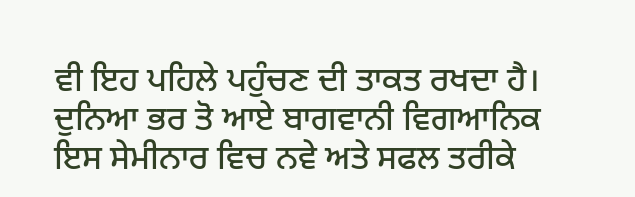ਵੀ ਇਹ ਪਹਿਲੇ ਪਹੁੰਚਣ ਦੀ ਤਾਕਤ ਰਖਦਾ ਹੈ। ਦੁਨਿਆ ਭਰ ਤੋ ਆਏ ਬਾਗਵਾਨੀ ਵਿਗਆਨਿਕ ਇਸ ਸੇਮੀਨਾਰ ਵਿਚ ਨਵੇ ਅਤੇ ਸਫਲ ਤਰੀਕੇ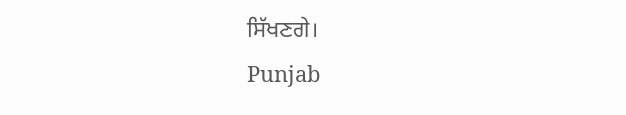ਸਿੱਖਣਗੇ।
Punjab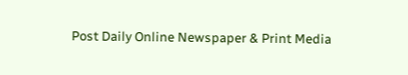Post Daily Online Newspaper & Print Media